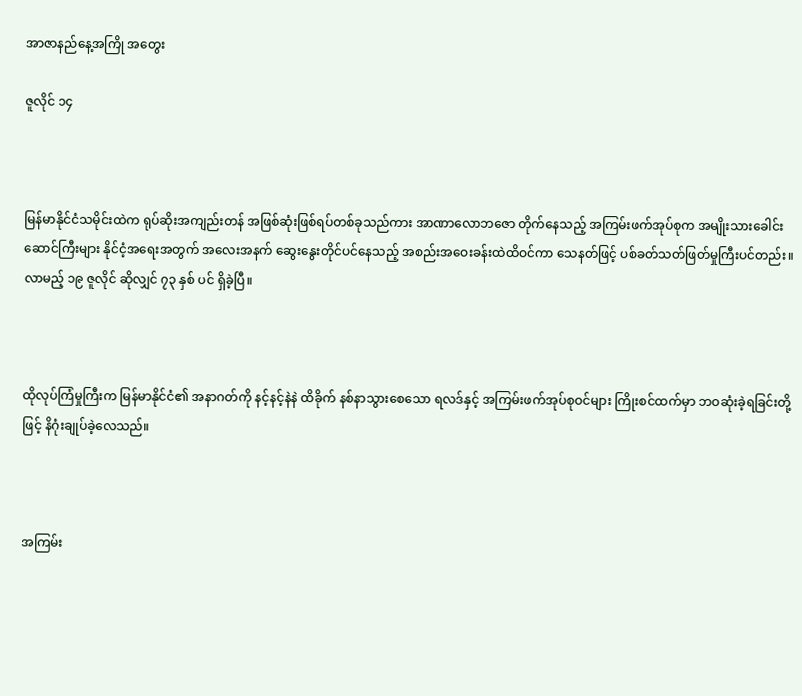အာဇာနည်နေ့အကြို အတွေး

ဇူလိုင် ၁၄



မြန်မာနိုင်ငံသမိုင်းထဲက ရုပ်ဆိုးအကျည်းတန် အဖြစ်ဆုံးဖြစ်ရပ်တစ်ခုသည်ကား အာဏာလောဘဇော တိုက်နေသည့် အကြမ်းဖက်အုပ်စုက အမျိုးသားခေါင်းဆောင်ကြီးများ နိုင်ငံ့အရေးအတွက် အလေးအနက် ဆွေးနွေးတိုင်ပင်နေသည့် အစည်းအဝေးခန်းထဲထိဝင်ကာ သေနတ်ဖြင့် ပစ်ခတ်သတ်ဖြတ်မှုကြီးပင်တည်း။ လာမည့် ၁၉ ဇူလိုင် ဆိုလျှင် ၇၃ နှစ် ပင် ရှိခဲ့ပြီ။



ထိုလုပ်ကြံမှုကြီးက မြန်မာနိုင်ငံ၏ အနာဂတ်ကို နင့်နင့်နဲနဲ ထိခိုက် နစ်နာသွားစေသော ရလဒ်နှင့် အကြမ်းဖက်အုပ်စုဝင်များ ကြိုးစင်ထက်မှာ ဘဝဆုံးခဲ့ရခြင်းတို့ဖြင့် နိဂုံးချုပ်ခဲ့လေသည်။



အကြမ်း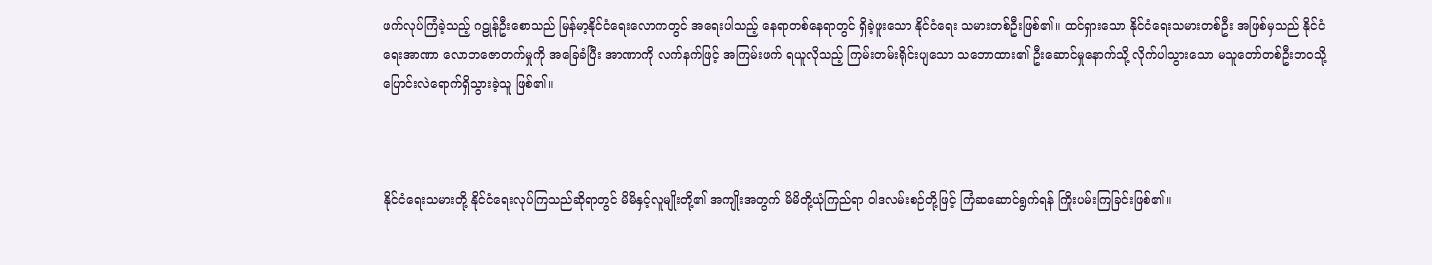ဖက်လုပ်ကြံခဲ့သည့် ဂဠုန်ဦးစောသည် မြန်မာ့နိုင်ငံရေးလောကတွင် အရေးပါသည့် နေရာတစ်နေရာတွင် ရှိခဲ့ဖူးသော နိုင်ငံရေး သမားတစ်ဦးဖြစ်၏။ ထင်ရှားသော နိုင်ငံရေးသမားတစ်ဦး အဖြစ်မှသည် နိုင်ငံရေးအာဏာ လောဘဇောတက်မှုကို အခြေခံပြီး အာဏာကို လက်နက်ဖြင့် အကြမ်းဖက် ရယူလိုသည့် ကြမ်းတမ်းရိုင်းပျသော သဘောထား၏ ဦးဆောင်မှုနောက်သို့ လိုက်ပါသွားသော မသူတော်တစ်ဦးဘဝသို့ ပြောင်းလဲရောက်ရှိသွားခဲ့သူ ဖြစ်၏။



နိုင်ငံရေးသမားတို့ နိုင်ငံရေးလုပ်ကြသည်ဆိုရာတွင် မိမိနှင့်လူမျိုးတို့၏ အကျိုးအတွက် မိမိတို့ယုံကြည်ရာ ဝါဒလမ်းစဉ်တို့ဖြင့် ကြံဆဆောင်ရွက်ရန် ကြိုးပမ်းကြခြင်းဖြစ်၏။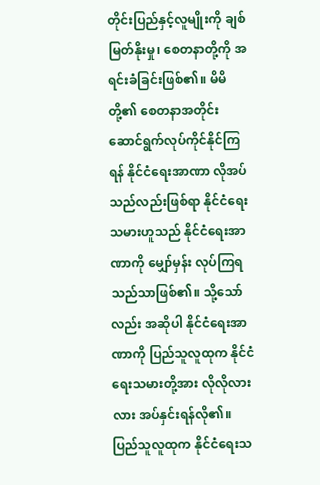တိုင်းပြည်နှင့်လူမျိုးကို ချစ်မြတ်နိုးမှု၊ စေတနာတို့ကို အရင်းခံခြင်းဖြစ်၏။ မိမိတို့၏ စေတနာအတိုင်း ဆောင်ရွက်လုပ်ကိုင်နိုင်ကြရန် နိုင်ငံရေးအာဏာ လိုအပ်သည်လည်းဖြစ်ရာ နိုင်ငံရေးသမားဟူသည် နိုင်ငံရေးအာဏာကို မျှော်မှန်း လုပ်ကြရသည်သာဖြစ်၏။ သို့သော်လည်း အဆိုပါ နိုင်ငံရေးအာဏာကို ပြည်သူလူထုက နိုင်ငံရေးသမားတို့အား လိုလိုလားလား အပ်နှင်းရန်လို၏။ ပြည်သူလူထုက နိုင်ငံရေးသ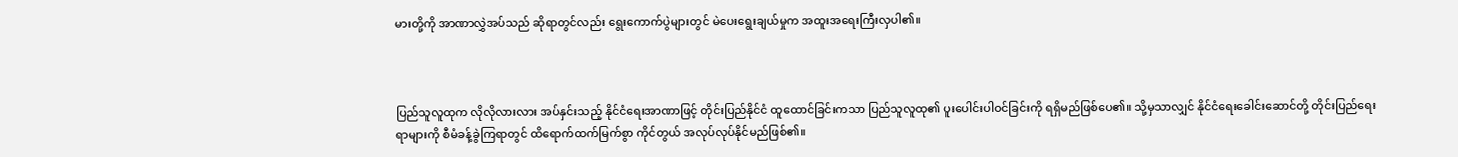မားတို့ကို အာဏာလွှဲအပ်သည် ဆိုရာတွင်လည်း ရွေးကောက်ပွဲများတွင် မဲပေးရွေးချယ်မှုက အထူးအရေးကြီးလှပါ၏။



ပြည်သူလူထုက လိုလိုလားလား အပ်နှင်းသည့် နိုင်ငံရေးအာဏာဖြင့် တိုင်းပြည်နိုင်ငံ ထူထောင်ခြင်းကသာ ပြည်သူလူထု၏ ပူးပေါင်းပါဝင်ခြင်းကို ရရှိမည်ဖြစ်ပေ၏။ သို့မှသာလျှင် နိုင်ငံရေးခေါင်းဆောင်တို့ တိုင်းပြည်ရေးရာများကို စီမံခန့်ခွဲကြရာတွင် ထိရောက်ထက်မြက်စွာ ကိုင်တွယ် အလုပ်လုပ်နိုင်မည်ဖြစ်၏။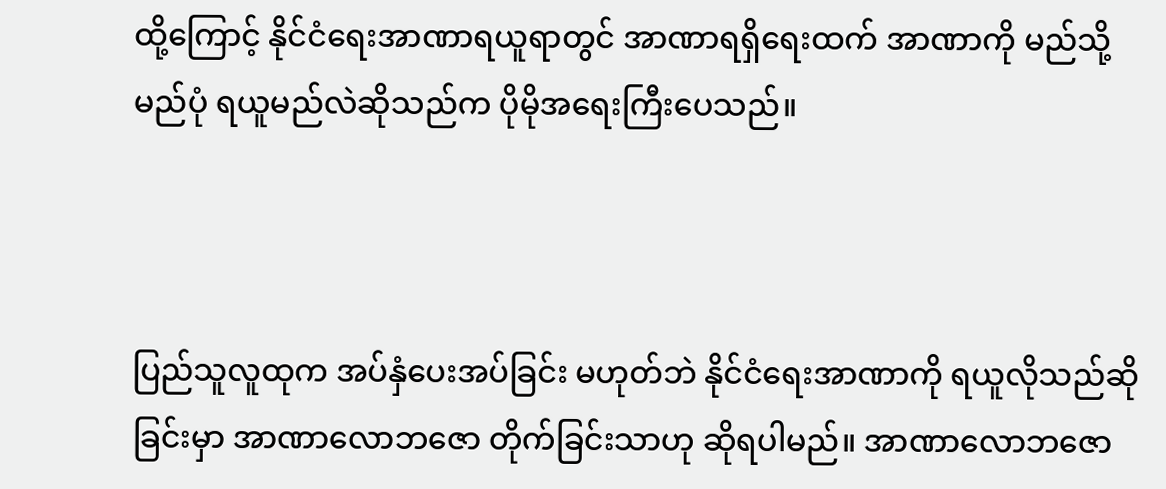ထို့ကြောင့် နိုင်ငံရေးအာဏာရယူရာတွင် အာဏာရရှိရေးထက် အာဏာကို မည်သို့မည်ပုံ ရယူမည်လဲဆိုသည်က ပိုမိုအရေးကြီးပေသည်။



ပြည်သူလူထုက အပ်နှံပေးအပ်ခြင်း မဟုတ်ဘဲ နိုင်ငံရေးအာဏာကို ရယူလိုသည်ဆိုခြင်းမှာ အာဏာလောဘဇော တိုက်ခြင်းသာဟု ဆိုရပါမည်။ အာဏာလောဘဇော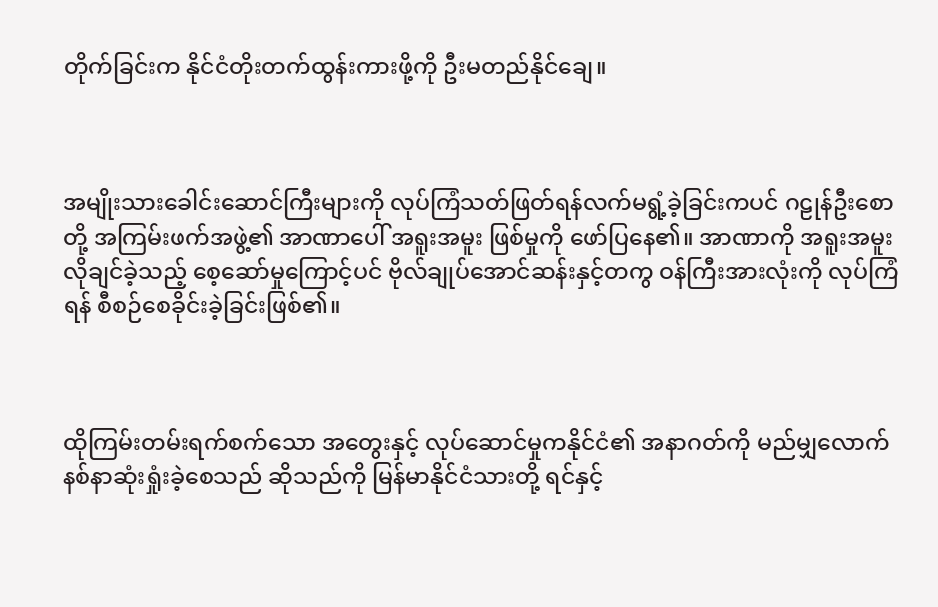တိုက်ခြင်းက နိုင်ငံတိုးတက်ထွန်းကားဖို့ကို ဦးမတည်နိုင်ချေ။



အမျိုးသားခေါင်းဆောင်ကြီးများကို လုပ်ကြံသတ်ဖြတ်ရန်လက်မရွံ့ခဲ့ခြင်းကပင် ဂဠုန်ဦးစောတို့ အကြမ်းဖက်အဖွဲ့၏ အာဏာပေါ် အရူးအမူး ဖြစ်မှုကို ဖော်ပြနေ၏။ အာဏာကို အရူးအမူးလိုချင်ခဲ့သည့် စေ့ဆော်မှုကြောင့်ပင် ဗိုလ်ချုပ်အောင်ဆန်းနှင့်တကွ ဝန်ကြီးအားလုံးကို လုပ်ကြံရန် စီစဉ်စေခိုင်းခဲ့ခြင်းဖြစ်၏။



ထိုကြမ်းတမ်းရက်စက်သော အတွေးနှင့် လုပ်ဆောင်မှုကနိုင်ငံ၏ အနာဂတ်ကို မည်မျှလောက် နစ်နာဆုံးရှုံးခဲ့စေသည် ဆိုသည်ကို မြန်မာနိုင်ငံသားတို့ ရင်နှင့်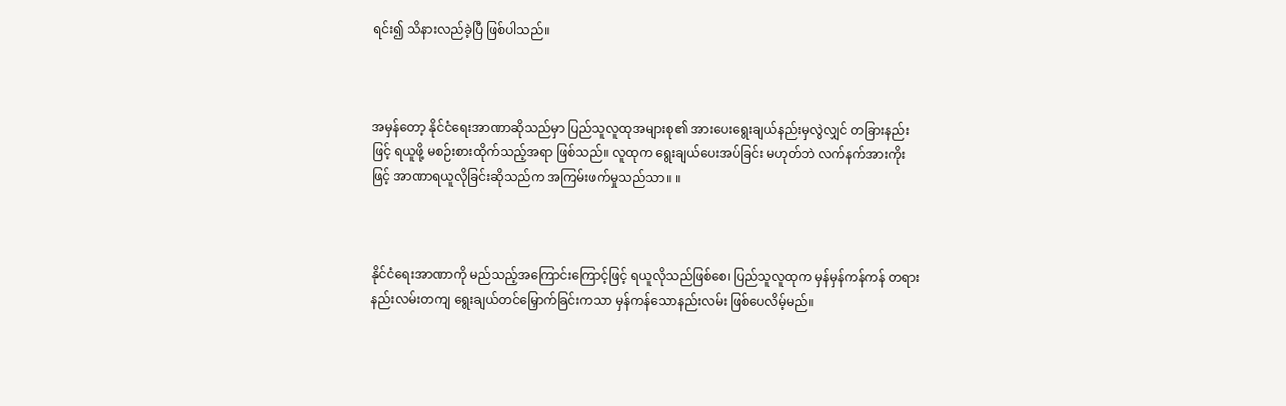ရင်း၍ သိနားလည်ခဲ့ပြီ ဖြစ်ပါသည်။



အမှန်တော့ နိုင်ငံရေးအာဏာဆိုသည်မှာ ပြည်သူလူထုအများစု၏ အားပေးရွေးချယ်နည်းမှလွဲလျှင် တခြားနည်းဖြင့် ရယူဖို့ မစဉ်းစားထိုက်သည့်အရာ ဖြစ်သည်။ လူထုက ရွေးချယ်ပေးအပ်ခြင်း မဟုတ်ဘဲ လက်နက်အားကိုးဖြင့် အာဏာရယူလိုခြင်းဆိုသည်က အကြမ်းဖက်မှုသည်သာ။ ။



နိုင်ငံရေးအာဏာကို မည်သည့်အကြောင်းကြောင့်ဖြင့် ရယူလိုသည်ဖြစ်စေ၊ ပြည်သူလူထုက မှန်မှန်ကန်ကန် တရားနည်းလမ်းတကျ ရွေးချယ်တင်မြှောက်ခြင်းကသာ မှန်ကန်သောနည်းလမ်း ဖြစ်ပေလိမ့်မည်။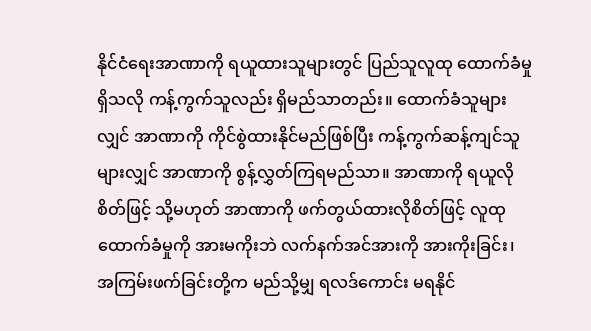နိုင်ငံရေးအာဏာကို ရယူထားသူများတွင် ပြည်သူလူထု ထောက်ခံမှုရှိသလို ကန့်ကွက်သူလည်း ရှိမည်သာတည်း။ ထောက်ခံသူများလျှင် အာဏာကို ကိုင်စွဲထားနိုင်မည်ဖြစ်ပြီး ကန့်ကွက်ဆန့်ကျင်သူများလျှင် အာဏာကို စွန့်လွှတ်ကြရမည်သာ။ အာဏာကို ရယူလိုစိတ်ဖြင့် သို့မဟုတ် အာဏာကို ဖက်တွယ်ထားလိုစိတ်ဖြင့် လူထုထောက်ခံမှုကို အားမကိုးဘဲ လက်နက်အင်အားကို အားကိုးခြင်း၊ အကြမ်းဖက်ခြင်းတို့က မည်သို့မျှ ရလဒ်ကောင်း မရနိုင်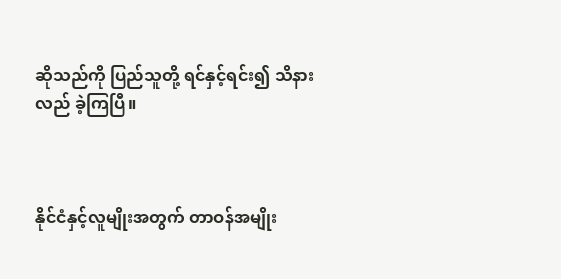ဆိုသည်ကို ပြည်သူတို့ ရင်နှင့်ရင်း၍ သိနားလည် ခဲ့ကြပြီ။



နိုင်ငံနှင့်လူမျိုးအတွက် တာဝန်အမျိုး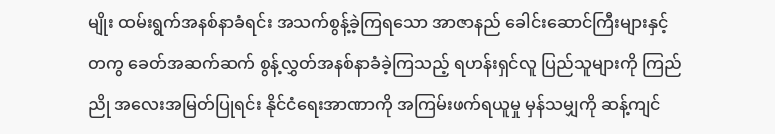မျိုး ထမ်းရွက်အနစ်နာခံရင်း အသက်စွန့်ခဲ့ကြရသော အာဇာနည် ခေါင်းဆောင်ကြီးများနှင့်တကွ ခေတ်အဆက်ဆက် စွန့်လွှတ်အနစ်နာခံခဲ့ကြသည့် ရဟန်းရှင်လူ ပြည်သူများကို ကြည်ညို အလေးအမြတ်ပြုရင်း နိုင်ငံရေးအာဏာကို အကြမ်းဖက်ရယူမှု မှန်သမျှကို ဆန့်ကျင်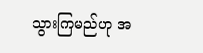သွားကြမည်ဟု အ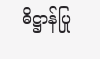ဓိဋ္ဌာန်ပြု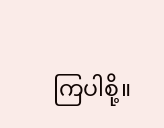ကြပါစို့။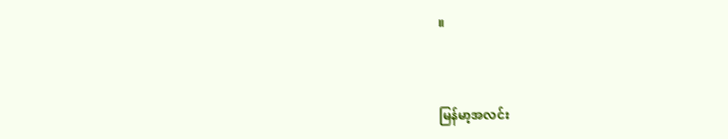။



မြန်မာ့အလင်း